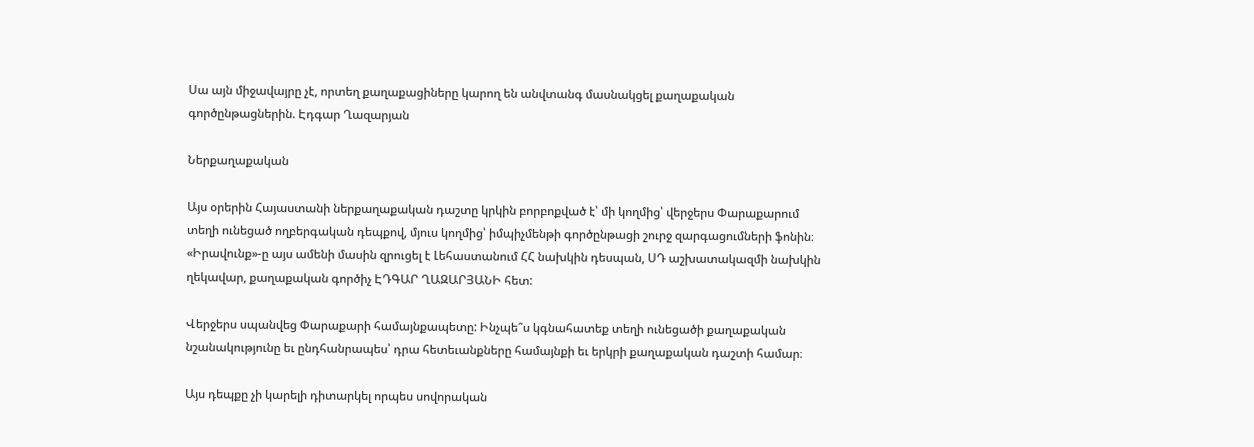Սա այն միջավայրը չէ, որտեղ քաղաքացիները կարող են անվտանգ մասնակցել քաղաքական գործընթացներին. Էդգար Ղազարյան

Ներքաղաքական

Այս օրերին Հայաստանի ներքաղաքական դաշտը կրկին բորբոքված է՝ մի կողմից՝ վերջերս Փարաքարում տեղի ունեցած ողբերգական դեպքով, մյուս կողմից՝ իմպիչմենթի գործընթացի շուրջ զարգացումների ֆոնին։ «Իրավունք»-ը այս ամենի մասին զրուցել է Լեհաստանում ՀՀ նախկին դեսպան, ՍԴ աշխատակազմի նախկին ղեկավար, քաղաքական գործիչ ԷԴԳԱՐ ՂԱԶԱՐՅԱՆԻ հետ:

Վերջերս սպանվեց Փարաքարի համայնքապետը: Ինչպե՞ս կգնահատեք տեղի ունեցածի քաղաքական նշանակությունը եւ ընդհանրապես՝ դրա հետեւանքները համայնքի եւ երկրի քաղաքական դաշտի համար։

Այս դեպքը չի կարելի դիտարկել որպես սովորական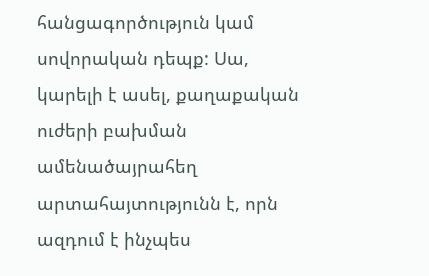հանցագործություն կամ սովորական դեպք: Սա, կարելի է ասել, քաղաքական ուժերի բախման ամենածայրահեղ արտահայտությունն է, որն ազդում է ինչպես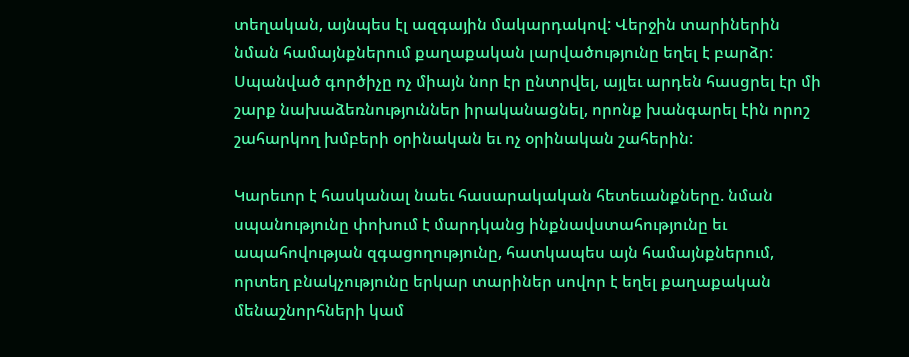տեղական, այնպես էլ ազգային մակարդակով: Վերջին տարիներին նման համայնքներում քաղաքական լարվածությունը եղել է բարձր: Սպանված գործիչը ոչ միայն նոր էր ընտրվել, այլեւ արդեն հասցրել էր մի շարք նախաձեռնություններ իրականացնել, որոնք խանգարել էին որոշ շահարկող խմբերի օրինական եւ ոչ օրինական շահերին:

Կարեւոր է հասկանալ նաեւ հասարակական հետեւանքները. նման սպանությունը փոխում է մարդկանց ինքնավստահությունը եւ ապահովության զգացողությունը, հատկապես այն համայնքներում, որտեղ բնակչությունը երկար տարիներ սովոր է եղել քաղաքական մենաշնորհների կամ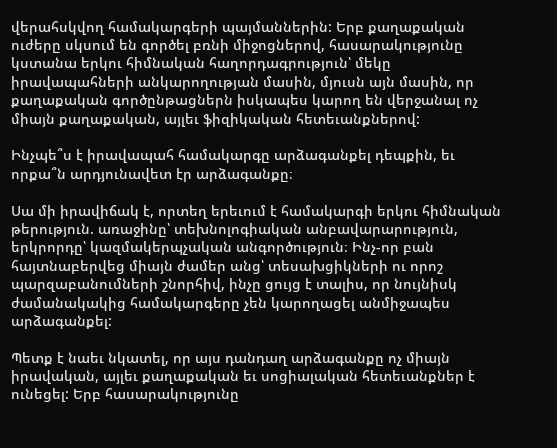վերահսկվող համակարգերի պայմաններին: Երբ քաղաքական ուժերը սկսում են գործել բռնի միջոցներով, հասարակությունը կստանա երկու հիմնական հաղորդագրություն՝ մեկը իրավապահների անկարողության մասին, մյուսն այն մասին, որ քաղաքական գործընթացներն իսկապես կարող են վերջանալ ոչ միայն քաղաքական, այլեւ ֆիզիկական հետեւանքներով:

Ինչպե՞ս է իրավապահ համակարգը արձագանքել դեպքին, եւ որքա՞ն արդյունավետ էր արձագանքը։

Սա մի իրավիճակ է, որտեղ երեւում է համակարգի երկու հիմնական թերություն. առաջինը՝ տեխնոլոգիական անբավարարություն, երկրորդը՝ կազմակերպչական անգործություն։ Ինչ-որ բան հայտնաբերվեց միայն ժամեր անց՝ տեսախցիկների ու որոշ պարզաբանումների շնորհիվ, ինչը ցույց է տալիս, որ նույնիսկ ժամանակակից համակարգերը չեն կարողացել անմիջապես արձագանքել:

Պետք է նաեւ նկատել, որ այս դանդաղ արձագանքը ոչ միայն իրավական, այլեւ քաղաքական եւ սոցիալական հետեւանքներ է ունեցել: Երբ հասարակությունը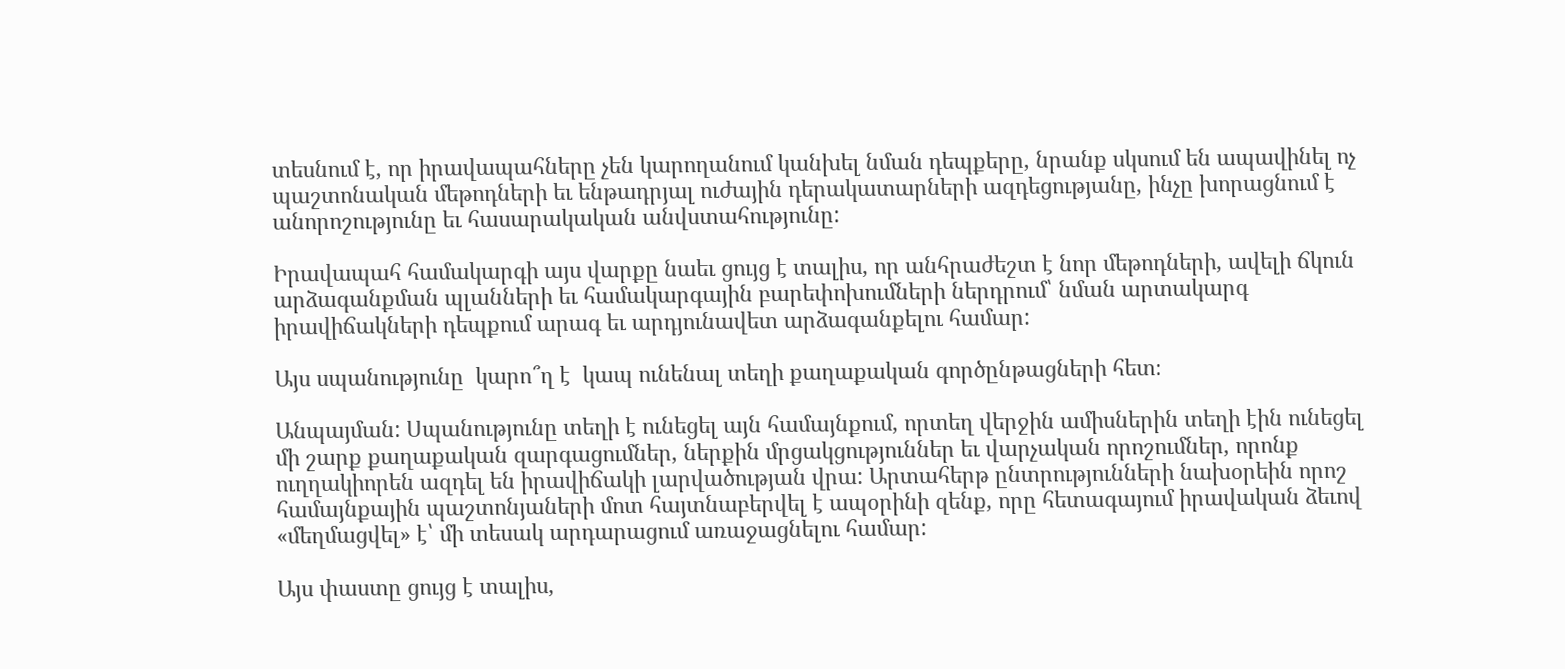տեսնում է, որ իրավապահները չեն կարողանում կանխել նման դեպքերը, նրանք սկսում են ապավինել ոչ պաշտոնական մեթոդների եւ ենթադրյալ ուժային դերակատարների ազդեցությանը, ինչը խորացնում է անորոշությունը եւ հասարակական անվստահությունը:

Իրավապահ համակարգի այս վարքը նաեւ ցույց է տալիս, որ անհրաժեշտ է նոր մեթոդների, ավելի ճկուն արձագանքման պլանների եւ համակարգային բարեփոխումների ներդրում՝ նման արտակարգ իրավիճակների դեպքում արագ եւ արդյունավետ արձագանքելու համար:

Այս սպանությունը  կարո՞ղ է  կապ ունենալ տեղի քաղաքական գործընթացների հետ։

Անպայման: Սպանությունը տեղի է ունեցել այն համայնքում, որտեղ վերջին ամիսներին տեղի էին ունեցել մի շարք քաղաքական զարգացումներ, ներքին մրցակցություններ եւ վարչական որոշումներ, որոնք ուղղակիորեն ազդել են իրավիճակի լարվածության վրա: Արտահերթ ընտրությունների նախօրեին որոշ համայնքային պաշտոնյաների մոտ հայտնաբերվել է ապօրինի զենք, որը հետագայում իրավական ձեւով «մեղմացվել» է՝ մի տեսակ արդարացում առաջացնելու համար:

Այս փաստը ցույց է տալիս,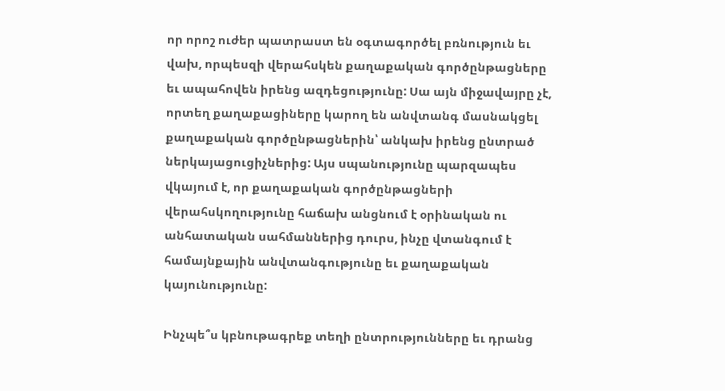որ որոշ ուժեր պատրաստ են օգտագործել բռնություն եւ վախ, որպեսզի վերահսկեն քաղաքական գործընթացները եւ ապահովեն իրենց ազդեցությունը: Սա այն միջավայրը չէ, որտեղ քաղաքացիները կարող են անվտանգ մասնակցել քաղաքական գործընթացներին՝ անկախ իրենց ընտրած ներկայացուցիչներից: Այս սպանությունը պարզապես վկայում է, որ քաղաքական գործընթացների վերահսկողությունը հաճախ անցնում է օրինական ու անհատական սահմաններից դուրս, ինչը վտանգում է համայնքային անվտանգությունը եւ քաղաքական կայունությունը:

Ինչպե՞ս կբնութագրեք տեղի ընտրությունները եւ դրանց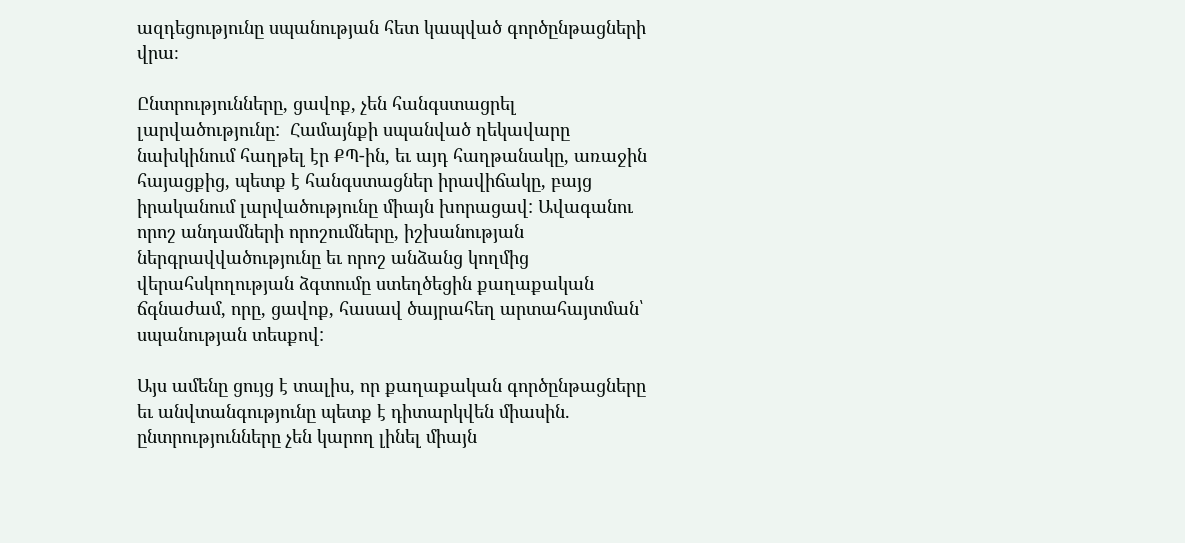ազդեցությունը սպանության հետ կապված գործընթացների վրա։

Ընտրությունները, ցավոք, չեն հանգստացրել լարվածությունը:  Համայնքի սպանված ղեկավարը նախկինում հաղթել էր ՔՊ-ին, եւ այդ հաղթանակը, առաջին հայացքից, պետք է հանգստացներ իրավիճակը, բայց իրականում լարվածությունը միայն խորացավ: Ավագանու որոշ անդամների որոշումները, իշխանության ներգրավվածությունը եւ որոշ անձանց կողմից վերահսկողության ձգտումը ստեղծեցին քաղաքական ճգնաժամ, որը, ցավոք, հասավ ծայրահեղ արտահայտման՝ սպանության տեսքով:

Այս ամենը ցույց է տալիս, որ քաղաքական գործընթացները եւ անվտանգությունը պետք է դիտարկվեն միասին. ընտրությունները չեն կարող լինել միայն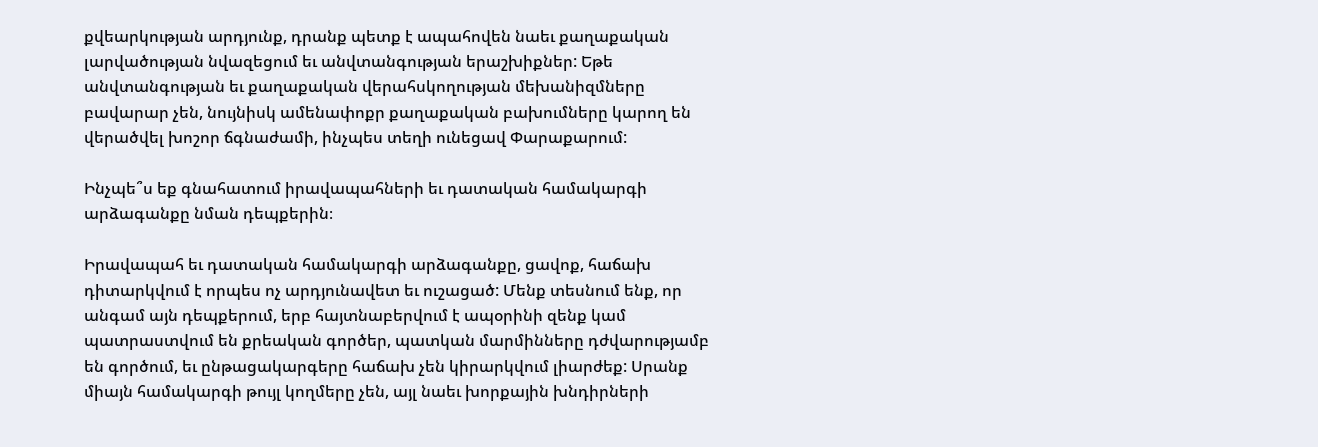քվեարկության արդյունք, դրանք պետք է ապահովեն նաեւ քաղաքական լարվածության նվազեցում եւ անվտանգության երաշխիքներ: Եթե անվտանգության եւ քաղաքական վերահսկողության մեխանիզմները բավարար չեն, նույնիսկ ամենափոքր քաղաքական բախումները կարող են վերածվել խոշոր ճգնաժամի, ինչպես տեղի ունեցավ Փարաքարում:

Ինչպե՞ս եք գնահատում իրավապահների եւ դատական համակարգի արձագանքը նման դեպքերին։

Իրավապահ եւ դատական համակարգի արձագանքը, ցավոք, հաճախ դիտարկվում է որպես ոչ արդյունավետ եւ ուշացած: Մենք տեսնում ենք, որ անգամ այն դեպքերում, երբ հայտնաբերվում է ապօրինի զենք կամ պատրաստվում են քրեական գործեր, պատկան մարմինները դժվարությամբ են գործում, եւ ընթացակարգերը հաճախ չեն կիրարկվում լիարժեք: Սրանք միայն համակարգի թույլ կողմերը չեն, այլ նաեւ խորքային խնդիրների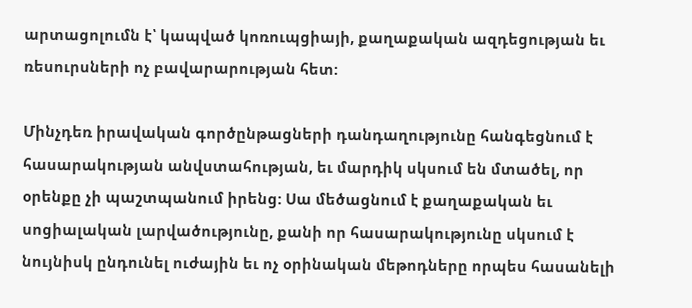արտացոլումն է՝ կապված կոռուպցիայի, քաղաքական ազդեցության եւ ռեսուրսների ոչ բավարարության հետ:

Մինչդեռ իրավական գործընթացների դանդաղությունը հանգեցնում է հասարակության անվստահության, եւ մարդիկ սկսում են մտածել, որ օրենքը չի պաշտպանում իրենց: Սա մեծացնում է քաղաքական եւ սոցիալական լարվածությունը, քանի որ հասարակությունը սկսում է նույնիսկ ընդունել ուժային եւ ոչ օրինական մեթոդները որպես հասանելի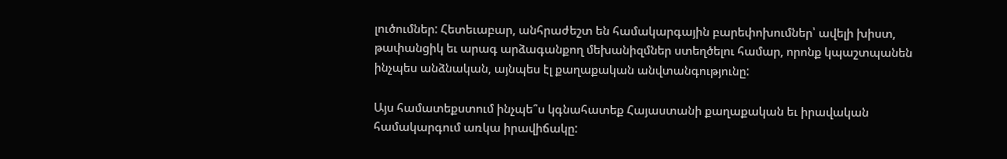լուծումներ: Հետեւաբար, անհրաժեշտ են համակարգային բարեփոխումներ՝ ավելի խիստ, թափանցիկ եւ արագ արձագանքող մեխանիզմներ ստեղծելու համար, որոնք կպաշտպանեն ինչպես անձնական, այնպես էլ քաղաքական անվտանգությունը:

Այս համատեքստում ինչպե՞ս կգնահատեք Հայաստանի քաղաքական եւ իրավական համակարգում առկա իրավիճակը: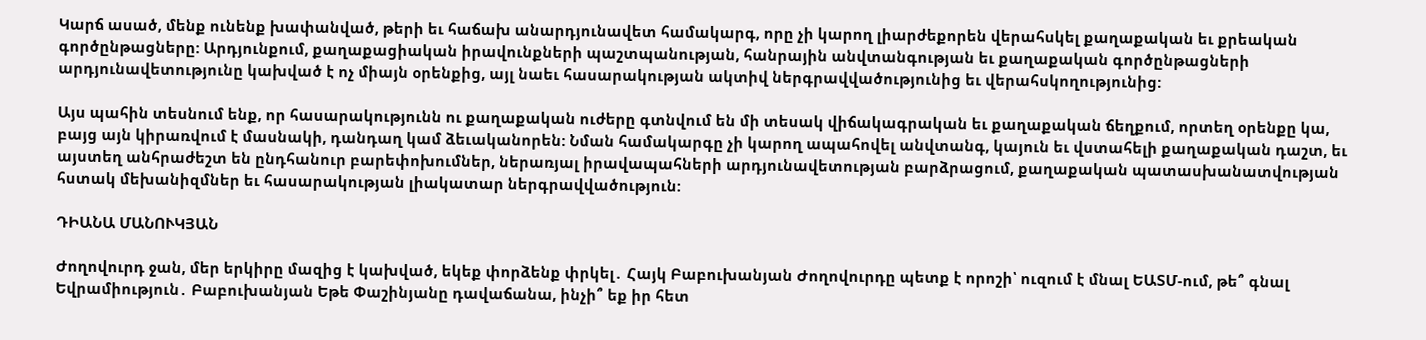Կարճ ասած, մենք ունենք խափանված, թերի եւ հաճախ անարդյունավետ համակարգ, որը չի կարող լիարժեքորեն վերահսկել քաղաքական եւ քրեական գործընթացները: Արդյունքում, քաղաքացիական իրավունքների պաշտպանության, հանրային անվտանգության եւ քաղաքական գործընթացների արդյունավետությունը կախված է ոչ միայն օրենքից, այլ նաեւ հասարակության ակտիվ ներգրավվածությունից եւ վերահսկողությունից:

Այս պահին տեսնում ենք, որ հասարակությունն ու քաղաքական ուժերը գտնվում են մի տեսակ վիճակագրական եւ քաղաքական ճեղքում, որտեղ օրենքը կա, բայց այն կիրառվում է մասնակի, դանդաղ կամ ձեւականորեն: Նման համակարգը չի կարող ապահովել անվտանգ, կայուն եւ վստահելի քաղաքական դաշտ, եւ այստեղ անհրաժեշտ են ընդհանուր բարեփոխումներ, ներառյալ իրավապահների արդյունավետության բարձրացում, քաղաքական պատասխանատվության հստակ մեխանիզմներ եւ հասարակության լիակատար ներգրավվածություն:

ԴԻԱՆԱ ՄԱՆՈՒԿՅԱՆ

Ժողովուրդ ջան, մեր երկիրը մազից է կախված, եկեք փորձենք փրկել․ Հայկ Բաբուխանյան Ժողովուրդը պետք է որոշի՝ ուզում է մնալ ԵԱՏՄ-ում, թե՞ գնալ Եվրամիություն․ Բաբուխանյան Եթե Փաշինյանը դավաճանա, ինչի՞ եք իր հետ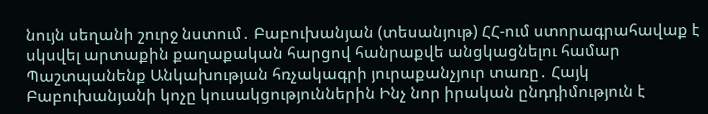նույն սեղանի շուրջ նստում․ Բաբուխանյան (տեսանյութ) ՀՀ-ում ստորագրահավաք է սկսվել արտաքին քաղաքական հարցով հանրաքվե անցկացնելու համար Պաշտպանենք Անկախության հռչակագրի յուրաքանչյուր տառը․ Հայկ Բաբուխանյանի կոչը կուսակցություններին Ինչ նոր իրական ընդդիմություն է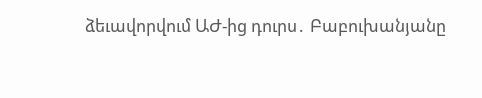ձեւավորվում ԱԺ-ից դուրս․ Բաբուխանյանը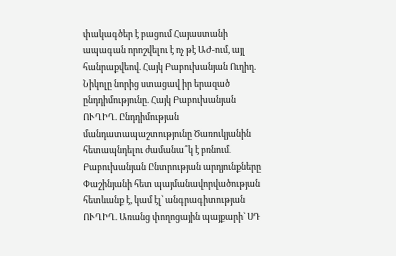փակագծեր է բացում Հայաստանի ապագան որոշվելու է ոչ թէ ԱԺ-ում, այլ հանրաքվեով. Հայկ Բաբուխանյան Ուղիղ. Նիկոլը նորից ստացավ իր երազած ընդդիմությունը. Հայկ Բաբուխանյան ՈՒՂԻՂ. Ընդդիմության մանդատապաշտությունը Ծառուկյանին հետապնդելու ժամանա՞կ է բռնում․ Բաբուխանյան Ընտրության արդյունքները Փաշինյանի հետ պայմանավորվածության հետևանք է, կամ էլ՝ անգրագիտության ՈՒՂԻՂ. Առանց փողոցային պայքարի` ՍԴ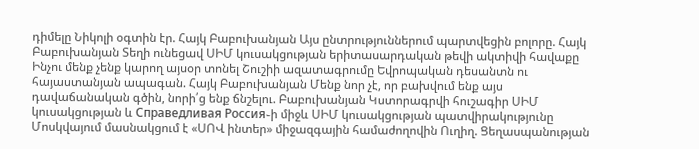դիմելը Նիկոլի օգտին էր. Հայկ Բաբուխանյան Այս ընտրություններում պարտվեցին բոլորը. Հայկ Բաբուխանյան Տեղի ունեցավ ՍԻՄ կուսակցության երիտասարդական թեվի ակտիվի հավաքը Ինչու մենք չենք կարող այսօր տոնել Շուշիի ազատագրումը Եվրոպական դեսանտն ու հայաստանյան ապագան. Հայկ Բաբուխանյան Մենք նոր չէ, որ բախվում ենք այս դավաճանական գծին, նորի՛ց ենք ճնշելու. Բաբուխանյան Կստորագրվի հուշագիր ՍԻՄ կուսակցության և Справедливая Россия֊ի միջև ՍԻՄ կուսակցության պատվիրակությունը Մոսկվայում մասնակցում է «ՍՈՎ ինտեր» միջազգային համաժողովին Ուղիղ. Ցեղասպանության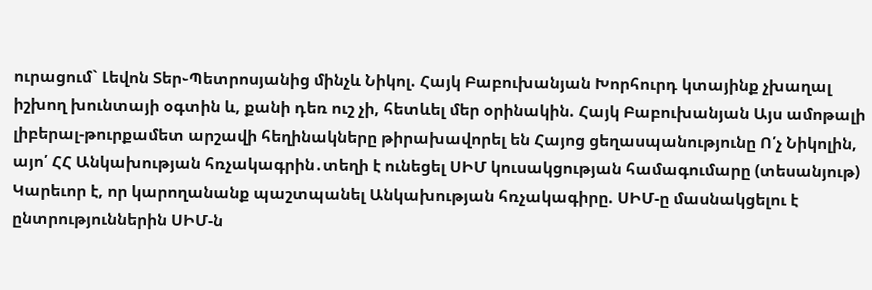ուրացում` Լեվոն Տեր֊Պետրոսյանից մինչև Նիկոլ. Հայկ Բաբուխանյան Խորհուրդ կտայինք չխաղալ իշխող խունտայի օգտին և, քանի դեռ ուշ չի, հետևել մեր օրինակին. Հայկ Բաբուխանյան Այս ամոթալի լիբերալ-թուրքամետ արշավի հեղինակները թիրախավորել են Հայոց ցեղասպանությունը Ո՛չ Նիկոլին, այո՛ ՀՀ Անկախության հռչակագրին․տեղի է ունեցել ՍԻՄ կուսակցության համագումարը (տեսանյութ) Կարեւոր է, որ կարողանանք պաշտպանել Անկախության հռչակագիրը. ՍԻՄ-ը մասնակցելու է ընտրություններին ՍԻՄ-ն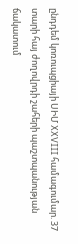ընդդեմ կոռուպցիայի ՍԻՄ XXVIII համագումար. 37 տարի հայ ժողովրդի շահերի պաշտպանության ճակատում